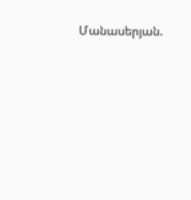Մանասերյան.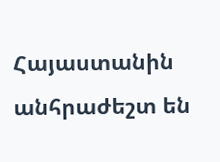Հայաստանին անհրաժեշտ են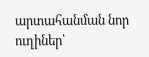արտահանման նոր ուղիներ՝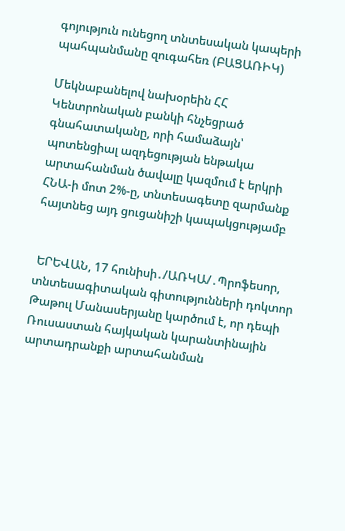գոյություն ունեցող տնտեսական կապերի պահպանմանը զուգահեռ (ԲԱՑԱՌԻԿ)

Մեկնաբանելով նախօրեին ՀՀ Կենտրոնական բանկի հնչեցրած գնահատականը, որի համաձայն՝ պոտենցիալ ազդեցության ենթակա արտահանման ծավալը կազմում է երկրի ՀՆԱ-ի մոտ 2%-ը, տնտեսագետը զարմանք հայտնեց այդ ցուցանիշի կապակցությամբ


 ԵՐԵՎԱՆ, 17 հունիսի․/ԱՌԿԱ/․Պրոֆեսոր, տնտեսագիտական գիտությունների դոկտոր Թաթուլ Մանասերյանը կարծում է, որ դեպի Ռուսաստան հայկական կարանտինային արտադրանքի արտահանման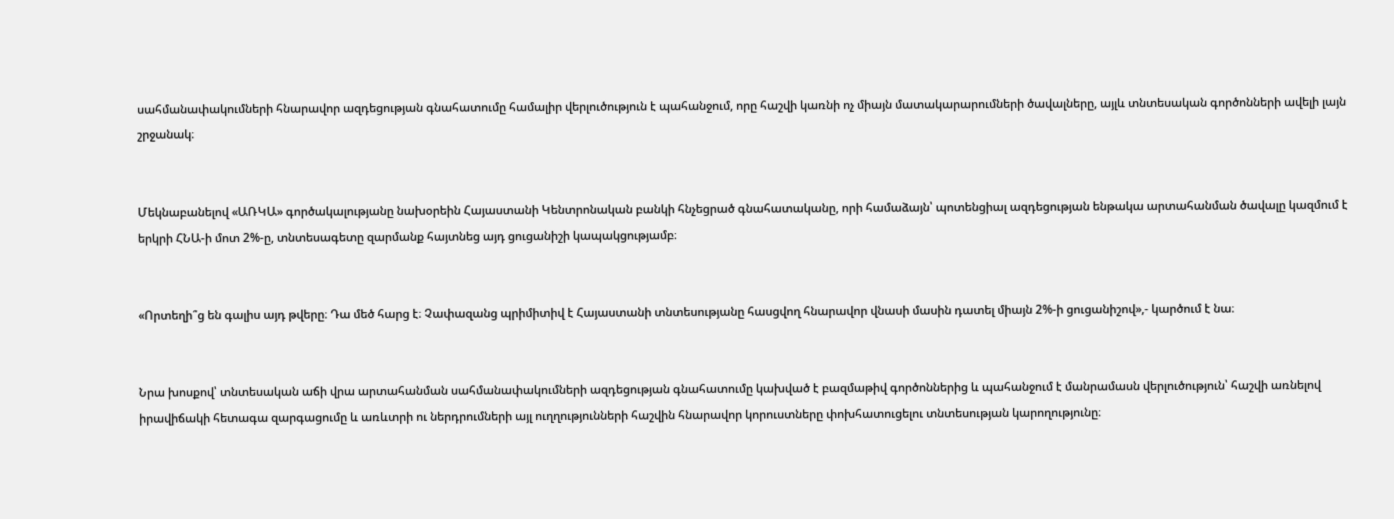սահմանափակումների հնարավոր ազդեցության գնահատումը համալիր վերլուծություն է պահանջում, որը հաշվի կառնի ոչ միայն մատակարարումների ծավալները, այլև տնտեսական գործոնների ավելի լայն շրջանակ։


Մեկնաբանելով «ԱՌԿԱ» գործակալությանը նախօրեին Հայաստանի Կենտրոնական բանկի հնչեցրած գնահատականը, որի համաձայն՝ պոտենցիալ ազդեցության ենթակա արտահանման ծավալը կազմում է երկրի ՀՆԱ-ի մոտ 2%-ը, տնտեսագետը զարմանք հայտնեց այդ ցուցանիշի կապակցությամբ։


«Որտեղի՞ց են գալիս այդ թվերը։ Դա մեծ հարց է։ Չափազանց պրիմիտիվ է Հայաստանի տնտեսությանը հասցվող հնարավոր վնասի մասին դատել միայն 2%-ի ցուցանիշով»,- կարծում է նա։


Նրա խոսքով՝ տնտեսական աճի վրա արտահանման սահմանափակումների ազդեցության գնահատումը կախված է բազմաթիվ գործոններից և պահանջում է մանրամասն վերլուծություն՝ հաշվի առնելով իրավիճակի հետագա զարգացումը և առևտրի ու ներդրումների այլ ուղղությունների հաշվին հնարավոր կորուստները փոխհատուցելու տնտեսության կարողությունը։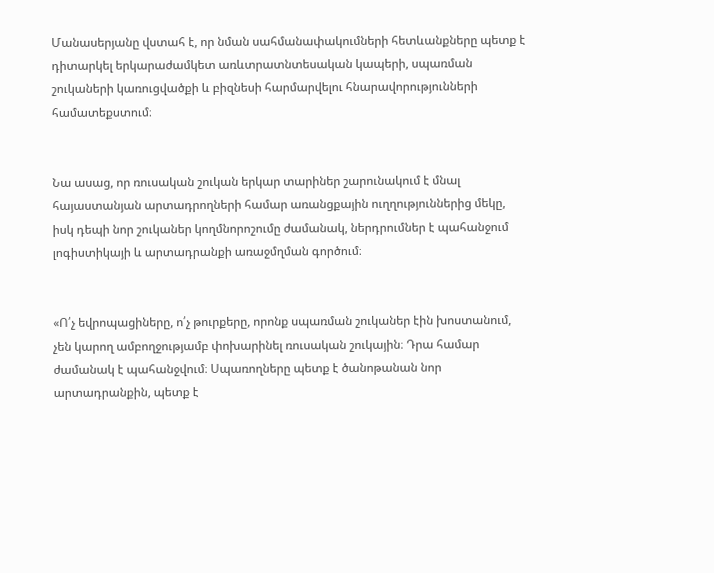Մանասերյանը վստահ է, որ նման սահմանափակումների հետևանքները պետք է դիտարկել երկարաժամկետ առևտրատնտեսական կապերի, սպառման շուկաների կառուցվածքի և բիզնեսի հարմարվելու հնարավորությունների համատեքստում։


Նա ասաց, որ ռուսական շուկան երկար տարիներ շարունակում է մնալ հայաստանյան արտադրողների համար առանցքային ուղղություններից մեկը, իսկ դեպի նոր շուկաներ կողմնորոշումը ժամանակ, ներդրումներ է պահանջում լոգիստիկայի և արտադրանքի առաջմղման գործում։


«Ո՛չ եվրոպացիները, ո՛չ թուրքերը, որոնք սպառման շուկաներ էին խոստանում, չեն կարող ամբողջությամբ փոխարինել ռուսական շուկային։ Դրա համար ժամանակ է պահանջվում։ Սպառողները պետք է ծանոթանան նոր արտադրանքին, պետք է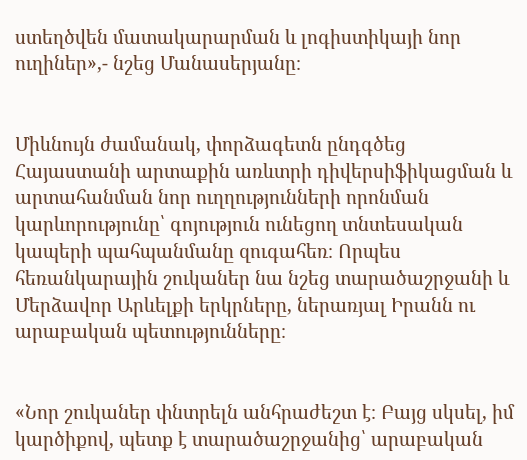ստեղծվեն մատակարարման և լոգիստիկայի նոր ուղիներ»,- նշեց Մանասերյանը։


Միևնույն ժամանակ, փորձագետն ընդգծեց Հայաստանի արտաքին առևտրի դիվերսիֆիկացման և արտահանման նոր ուղղությունների որոնման կարևորությունը՝ գոյություն ունեցող տնտեսական կապերի պահպանմանը զուգահեռ։ Որպես հեռանկարային շուկաներ նա նշեց տարածաշրջանի և Մերձավոր Արևելքի երկրները, ներառյալ Իրանն ու արաբական պետությունները։


«Նոր շուկաներ փնտրելն անհրաժեշտ է։ Բայց սկսել, իմ կարծիքով, պետք է տարածաշրջանից՝ արաբական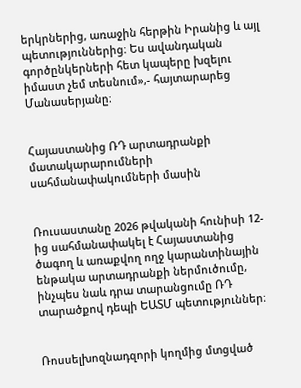երկրներից, առաջին հերթին Իրանից և այլ պետություններից։ Ես ավանդական գործընկերների հետ կապերը խզելու իմաստ չեմ տեսնում»,- հայտարարեց Մանասերյանը։


Հայաստանից ՌԴ արտադրանքի մատակարարումների սահմանափակումների մասին


Ռուսաստանը 2026 թվականի հունիսի 12-ից սահմանափակել է Հայաստանից ծագող և առաքվող ողջ կարանտինային ենթակա արտադրանքի ներմուծումը, ինչպես նաև դրա տարանցումը ՌԴ տարածքով դեպի ԵԱՏՄ պետություններ։


Ռոսսելխոզնադզորի կողմից մտցված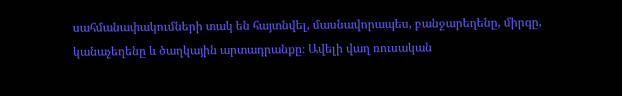սահմանափակումների տակ են հայտնվել, մասնավորապես, բանջարեղենը, միրգը, կանաչեղենը և ծաղկային արտադրանքը։ Ավելի վաղ ռուսական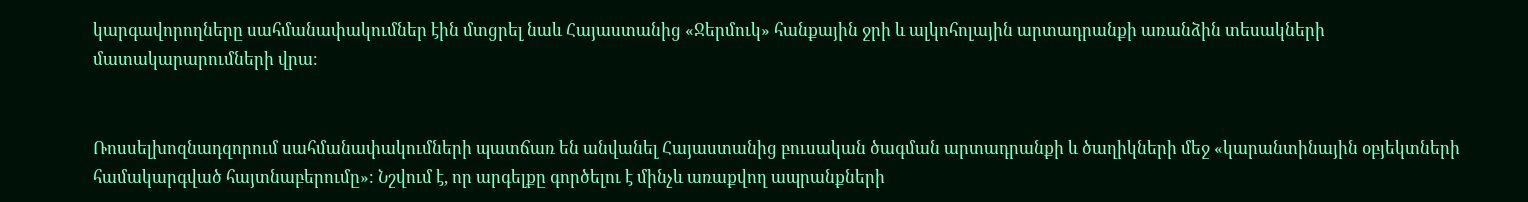կարգավորողները սահմանափակումներ էին մտցրել նաև Հայաստանից «Ջերմուկ» հանքային ջրի և ալկոհոլային արտադրանքի առանձին տեսակների մատակարարումների վրա։


Ռոսսելխոզնադզորում սահմանափակումների պատճառ են անվանել Հայաստանից բուսական ծագման արտադրանքի և ծաղիկների մեջ «կարանտինային օբյեկտների համակարգված հայտնաբերումը»։ Նշվում է, որ արգելքը գործելու է մինչև առաքվող ապրանքների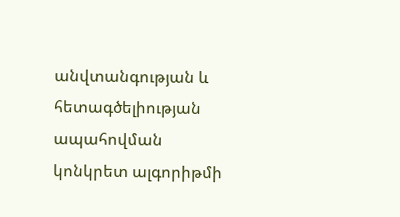անվտանգության և հետագծելիության ապահովման կոնկրետ ալգորիթմի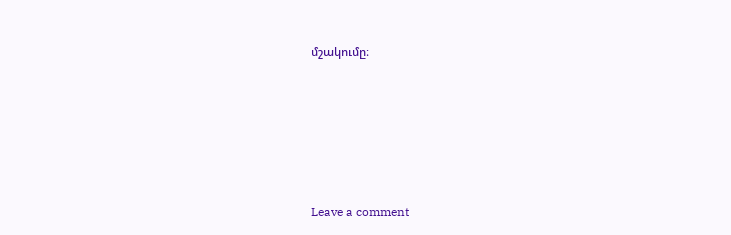մշակումը։







Leave a comment